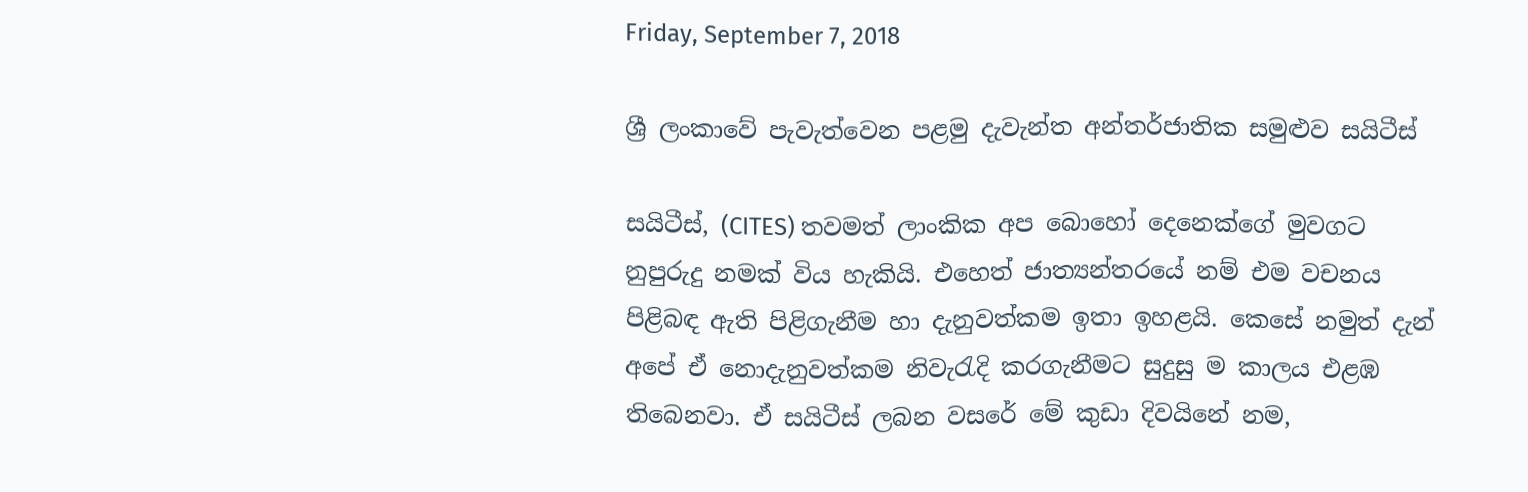Friday, September 7, 2018

ශ්‍රී ලංකාවේ පැවැත්වෙන පළමු දැවැන්ත අන්තර්ජාතික සමුළුව සයිටීස්‌

සයිටීස්‌, (CITES) තවමත් ලාංකික අප බොහෝ දෙනෙක්‌ගේ මුවගට නුපුරුදු නමක්‌ විය හැකියි. එහෙත් ජාත්‍යන්තරයේ නම් එම වචනය පිළිබඳ ඇති පිළිගැනීම හා දැනුවත්කම ඉතා ඉහළයි. කෙසේ නමුත් දැන් අපේ ඒ නොදැනුවත්කම නිවැරැදි කරගැනීමට සුදුසු ම කාලය එළඹ තිබෙනවා. ඒ සයිටීස්‌ ලබන වසරේ මේ කුඩා දිවයිනේ නම,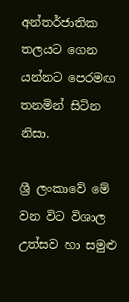අන්තර්ජාතික තලයට ගෙන යන්නට පෙරමඟ තනමින් සිටින නිසා.

ශ්‍රී ලංකාවේ මේ වන විට විශාල උත්සව හා සමුළු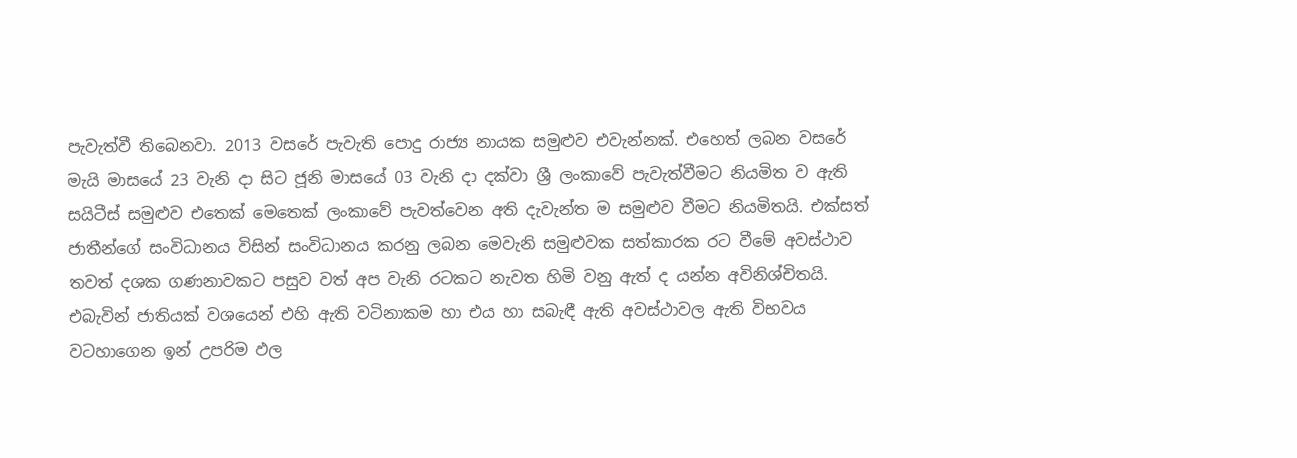පැවැත්වී තිබෙනවා. 2013 වසරේ පැවැති පොදු රාජ්‍ය නායක සමුළුව එවැන්නක්‌. එහෙත් ලබන වසරේ මැයි මාසයේ 23 වැනි දා සිට ජූනි මාසයේ 03 වැනි දා දක්‌වා ශ්‍රී ලංකාවේ පැවැත්වීමට නියමිත ව ඇති සයිටීස්‌ සමුළුව එතෙක්‌ මෙතෙක්‌ ලංකාවේ පැවත්වෙන අති දැවැන්ත ම සමුළුව වීමට නියමිතයි. එක්‌සත් ජාතීන්ගේ සංවිධානය විසින් සංවිධානය කරනු ලබන මෙවැනි සමුළුවක සත්කාරක රට වීමේ අවස්‌ථාව තවත් දශක ගණනාවකට පසුව වත් අප වැනි රටකට නැවත හිමි වනු ඇත් ද යන්න අවිනිශ්චිතයි. එබැවින් ජාතියක්‌ වශයෙන් එහි ඇති වටිනාකම හා එය හා සබැඳී ඇති අවස්‌ථාවල ඇති විභවය වටහාගෙන ඉන් උපරිම ඵල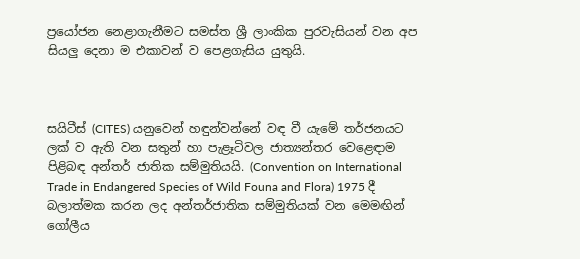ප්‍රයෝජන නෙළාගැනීමට සමස්‌ත ශ්‍රී ලාංකික පුරවැසියන් වන අප සියලු දෙනා ම එකාවන් ව පෙළගැසිය යුතුයි.



සයිටීස්‌ (CITES) යනුවෙන් හඳුන්වන්නේ වඳ වී යැමේ තර්ජනයට ලක්‌ ව ඇති වන සතුන් හා පැළෑටිවල ජාත්‍යන්තර වෙළෙඳාම පිළිබඳ අන්තර් ජාතික සම්මුතියයි. (Convention on International Trade in Endangered Species of Wild Founa and Flora) 1975 දී බලාත්මක කරන ලද අන්තර්ජාතික සම්මුතියක්‌ වන මෙමඟින් ගෝලීය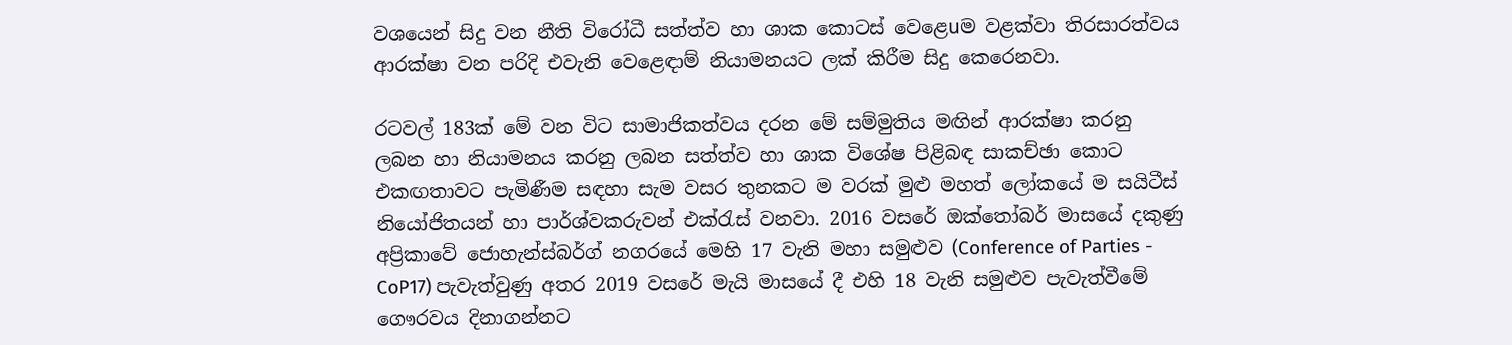වශයෙන් සිදු වන නීති විරෝධී සත්ත්ව හා ශාක කොටස්‌ වෙළෙนම වළක්‌වා තිරසාරත්වය ආරක්‌ෂා වන පරිදි එවැනි වෙළෙඳාම් නියාමනයට ලක්‌ කිරීම සිදු කෙරෙනවා.

රටවල් 183ක්‌ මේ වන විට සාමාජිකත්වය දරන මේ සම්මුතිය මඟින් ආරක්‌ෂා කරනු ලබන හා නියාමනය කරනු ලබන සත්ත්ව හා ශාක විශේෂ පිළිබඳ සාකච්ඡා කොට එකඟතාවට පැමිණීම සඳහා සැම වසර තුනකට ම වරක්‌ මුළු මහත් ලෝකයේ ම සයිටීස්‌ නියෝජිතයන් හා පාර්ශ්වකරුවන් එක්‌රැස්‌ වනවා. 2016 වසරේ ඔක්‌තෝබර් මාසයේ දකුණු අප්‍රිකාවේ ජොහැන්ස්‌බර්ග් නගරයේ මෙහි 17 වැනි මහා සමුළුව (Conference of Parties - CoP17) පැවැත්වුණු අතර 2019 වසරේ මැයි මාසයේ දී එහි 18 වැනි සමුළුව පැවැත්වීමේ ගෞරවය දිනාගන්නට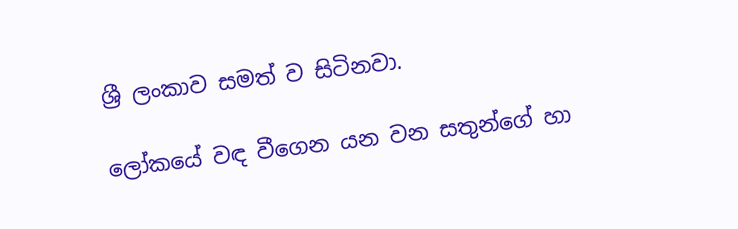ශ්‍රී ලංකාව සමත් ව සිටිනවා.

ලෝකයේ වඳ වීගෙන යන වන සතුන්ගේ හා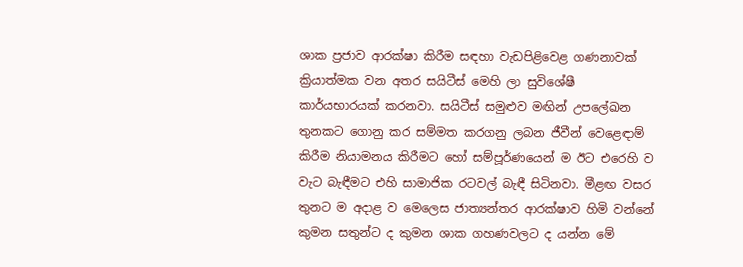ශාක ප්‍රජාව ආරක්‌ෂා කිරීම සඳහා වැඩපිළිවෙළ ගණනාවක්‌ ක්‍රියාත්මක වන අතර සයිටීස්‌ මෙහි ලා සුවිශේෂී කාර්යභාරයක්‌ කරනවා. සයිටීස්‌ සමුළුව මඟින් උපලේඛන තුනකට ගොනු කර සම්මත කරගනු ලබන ජීවීන් වෙළෙඳාම් කිරීම නියාමනය කිරීමට හෝ සම්පූර්ණයෙන් ම ඊට එරෙහි ව වැට බැඳීමට එහි සාමාජික රටවල් බැඳී සිටිනවා. මීළඟ වසර තුනට ම අදාළ ව මෙලෙස ජාත්‍යන්තර ආරක්‌ෂාව හිමි වන්නේ කුමන සතුන්ට ද කුමන ශාක ගහණවලට ද යන්න මේ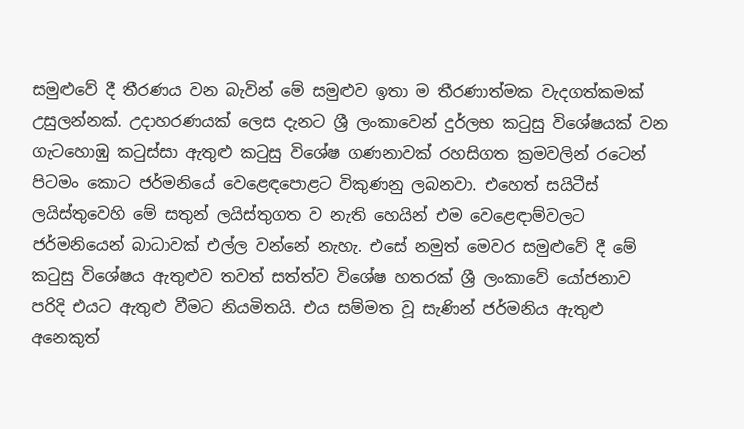සමුළුවේ දී තීරණය වන බැවින් මේ සමුළුව ඉතා ම තීරණාත්මක වැදගත්කමක්‌ උසුලන්නක්‌. උදාහරණයක්‌ ලෙස දැනට ශ්‍රී ලංකාවෙන් දුර්ලභ කටුසු විශේෂයක්‌ වන ගැටහොඹු කටුස්‌සා ඇතුළු කටුසු විශේෂ ගණනාවක්‌ රහසිගත ක්‍රමවලින් රටෙන් පිටමං කොට ජර්මනියේ වෙළෙඳපොළට විකුණනු ලබනවා. එහෙත් සයිටීස්‌ ලයිස්‌තුවෙහි මේ සතුන් ලයිස්‌තුගත ව නැති හෙයින් එම වෙළෙඳාම්වලට ජර්මනියෙන් බාධාවක්‌ එල්ල වන්නේ නැහැ. එසේ නමුත් මෙවර සමුළුවේ දී මේ කටුසු විශේෂය ඇතුළුව තවත් සත්ත්ව විශේෂ හතරක්‌ ශ්‍රී ලංකාවේ යෝජනාව පරිදි එයට ඇතුළු වීමට නියමිතයි. එය සම්මත වූ සැණින් ජර්මනිය ඇතුළු අනෙකුත්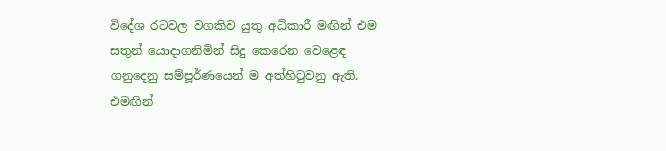විදේශ රටවල වගකිව යුතු අධිකාරී මඟින් එම සතුන් යොදාගනිමින් සිදු කෙරෙන වෙළෙඳ ගනුදෙනු සම්පූර්ණයෙන් ම අත්හිටුවනු ඇති. එමඟින්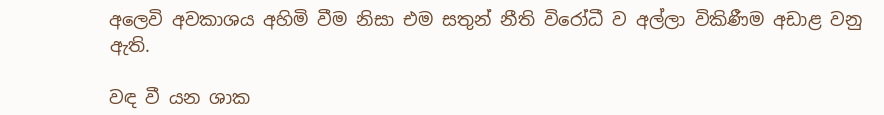අලෙවි අවකාශය අහිමි වීම නිසා එම සතුන් නීති විරෝධී ව අල්ලා විකිණීම අඩාළ වනු ඇති.

වඳ වී යන ශාක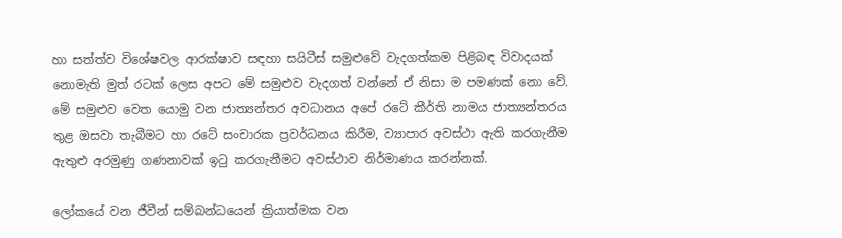හා සත්ත්ව විශේෂවල ආරක්‌ෂාව සඳහා සයිටීස්‌ සමුළුවේ වැදගත්කම පිළිබඳ විවාදයක්‌ නොමැති මුත් රටක්‌ ලෙස අපට මේ සමුළුව වැදගත් වන්නේ ඒ නිසා ම පමණක්‌ නො වේ. මේ සමුළුව වෙත යොමු වන ජාත්‍යන්තර අවධානය අපේ රටේ කීර්ති නාමය ජාත්‍යන්තරය තුළ ඔසවා තැබීමට හා රටේ සංචාරක ප්‍රවර්ධනය කිරීම, ව්‍යාපාර අවස්‌ථා ඇති කරගැනීම ඇතුළු අරමුණු ගණනාවක්‌ ඉටු කරගැනීමට අවස්‌ථාව නිර්මාණය කරන්නක්‌.

ලෝකයේ වන ජීවීන් සම්බන්ධයෙන් ක්‍රියාත්මක වන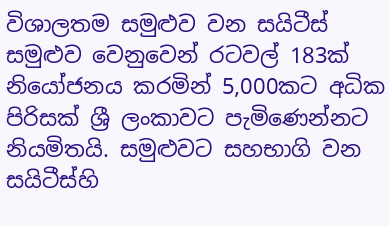විශාලතම සමුළුව වන සයිටීස්‌ සමුළුව වෙනුවෙන් රටවල් 183ක්‌ නියෝජනය කරමින් 5,000කට අධික පිරිසක්‌ ශ්‍රී ලංකාවට පැමිණෙන්නට නියමිතයි. සමුළුවට සහභාගි වන සයිටීස්‌හි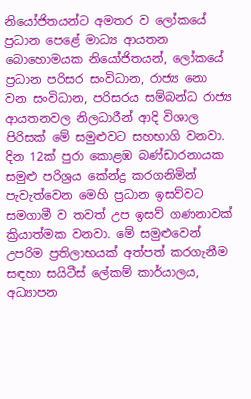නියෝජිතයන්ට අමතර ව ලෝකයේ ප්‍රධාන පෙළේ මාධ්‍ය ආයතන බොහොමයක නියෝජිතයන්, ලෝකයේ ප්‍රධාන පරිසර සංවිධාන, රාජ්‍ය නො වන සංවිධාන, පරිසරය සම්බන්ධ රාජ්‍ය ආයතනවල නිලධාරීන් ආදි විශාල පිරිසක්‌ මේ සමුළුවට සහභාගි වනවා. දින 12ක්‌ පුරා කොළඹ බණ්‌ඩාරනායක සමුළු පරිශ්‍රය කේන්ද්‍ර කරගනිමින් පැවැත්වෙන මෙහි ප්‍රධාන ඉසව්වට සමගාමී ව තවත් උප ඉසව් ගණනාවක්‌ ක්‍රියාත්මක වනවා. මේ සමුළුවෙන් උපරිම ප්‍රතිලාභයක්‌ අත්පත් කරගැනීම සඳහා සයිටීස්‌ ලේකම් කාර්යාලය, අධ්‍යාපන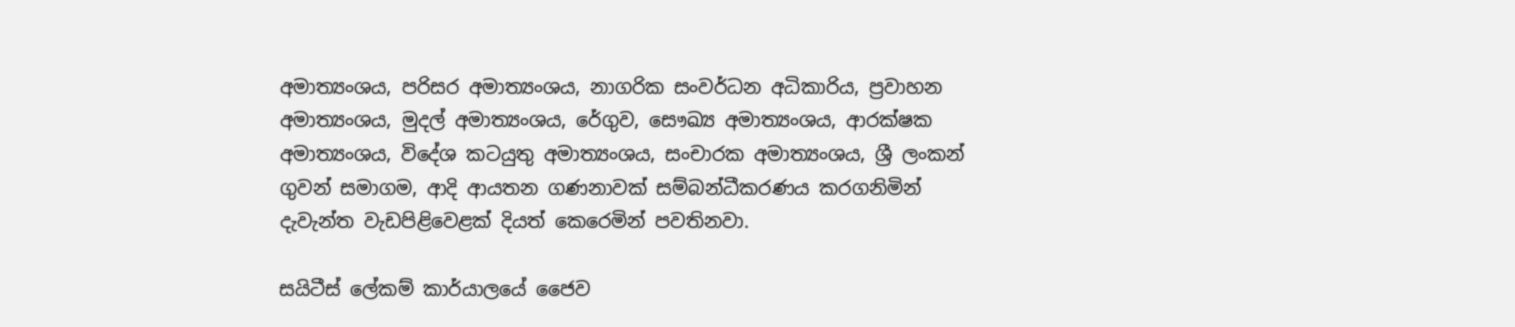අමාත්‍යංශය, පරිසර අමාත්‍යංශය, නාගරික සංවර්ධන අධිකාරිය, ප්‍රවාහන අමාත්‍යංශය, මුදල් අමාත්‍යංශය, රේගුව, සෞඛ්‍ය අමාත්‍යංශය, ආරක්‌ෂක අමාත්‍යංශය, විදේශ කටයුතු අමාත්‍යංශය, සංචාරක අමාත්‍යංශය, ශ්‍රී ලංකන් ගුවන් සමාගම, ආදි ආයතන ගණනාවක්‌ සම්බන්ධීකරණය කරගනිමින් දැවැන්ත වැඩපිළිවෙළක්‌ දියත් කෙරෙමින් පවතිනවා.

සයිටීස්‌ ලේකම් කාර්යාලයේ ජෛව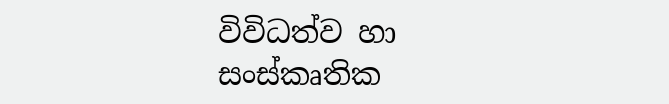විවිධත්ව හා සංස්‌කෘතික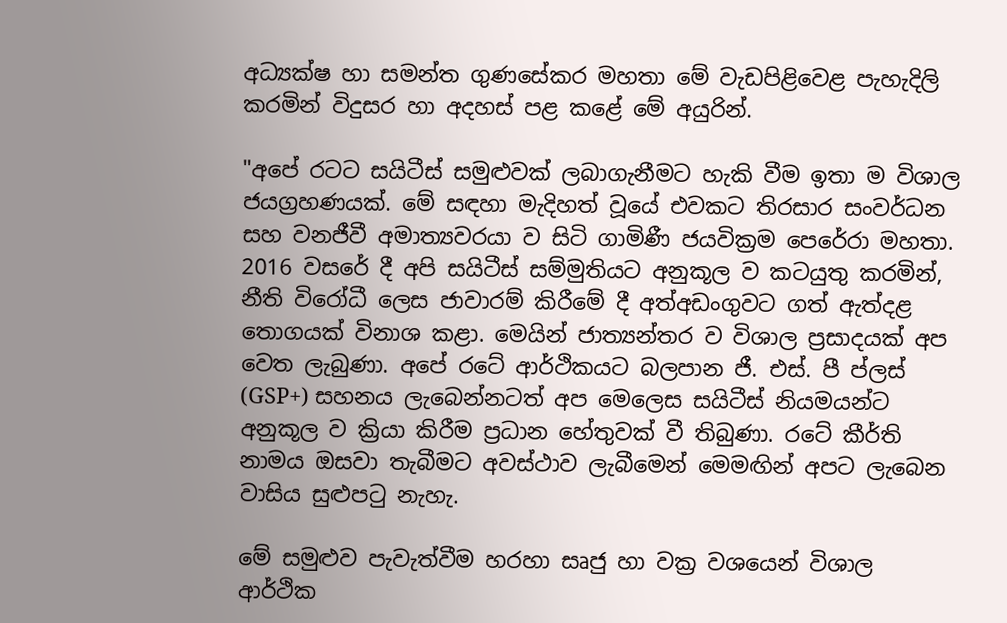අධ්‍යක්‌ෂ හා සමන්ත ගුණසේකර මහතා මේ වැඩපිළිවෙළ පැහැදිලි කරමින් විදුසර හා අදහස්‌ පළ කළේ මේ අයුරින්.

"අපේ රටට සයිටීස්‌ සමුළුවක්‌ ලබාගැනීමට හැකි වීම ඉතා ම විශාල ජයග්‍රහණයක්‌. මේ සඳහා මැදිහත් වූයේ එවකට තිරසාර සංවර්ධන සහ වනජීවී අමාත්‍යවරයා ව සිටි ගාමිණී ජයවික්‍රම පෙරේරා මහතා. 2016 වසරේ දී අපි සයිටීස්‌ සම්මුතියට අනුකූල ව කටයුතු කරමින්, නීති විරෝධී ලෙස ජාවාරම් කිරීමේ දී අත්අඩංගුවට ගත් ඇත්දළ තොගයක්‌ විනාශ කළා. මෙයින් ජාත්‍යන්තර ව විශාල ප්‍රසාදයක්‌ අප වෙත ලැබුණා. අපේ රටේ ආර්ථිකයට බලපාන ජී. එස්‌. පී ප්ලස්‌ (GSP+) සහනය ලැබෙන්නටත් අප මෙලෙස සයිටීස්‌ නියමයන්ට අනුකූල ව ක්‍රියා කිරීම ප්‍රධාන හේතුවක්‌ වී තිබුණා. රටේ කීර්ති නාමය ඔසවා තැබීමට අවස්‌ථාව ලැබීමෙන් මෙමඟින් අපට ලැබෙන වාසිය සුළුපටු නැහැ.

මේ සමුළුව පැවැත්වීම හරහා සෘජු හා වක්‍ර වශයෙන් විශාල ආර්ථික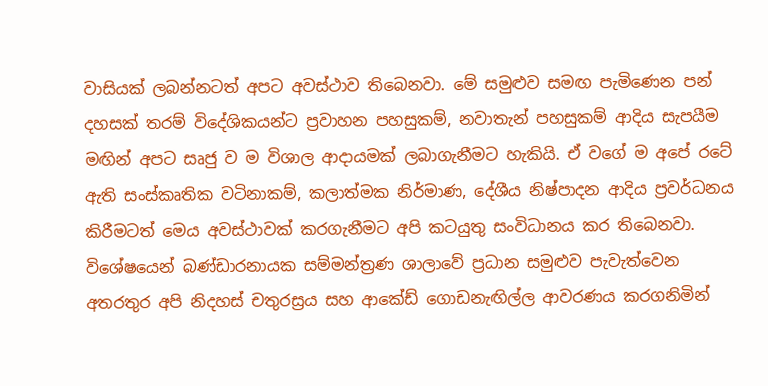වාසියක්‌ ලබන්නටත් අපට අවස්‌ථාව තිබෙනවා. මේ සමුළුව සමඟ පැමිණෙන පන් දහසක්‌ තරම් විදේශිකයන්ට ප්‍රවාහන පහසුකම්, නවාතැන් පහසුකම් ආදිය සැපයීම මඟින් අපට සෘජු ව ම විශාල ආදායමක්‌ ලබාගැනීමට හැකියි. ඒ වගේ ම අපේ රටේ ඇති සංස්‌කෘතික වටිනාකම්, කලාත්මක නිර්මාණ, දේශීය නිෂ්පාදන ආදිය ප්‍රවර්ධනය කිරීමටත් මෙය අවස්‌ථාවක්‌ කරගැනීමට අපි කටයුතු සංවිධානය කර තිබෙනවා. විශේෂයෙන් බණ්‌ඩාරනායක සම්මන්ත්‍රණ ශාලාවේ ප්‍රධාන සමුළුව පැවැත්වෙන අතරතුර අපි නිදහස්‌ චතුරස්‍රය සහ ආකේඩ් ගොඩනැඟිල්ල ආවරණය කරගනිමින්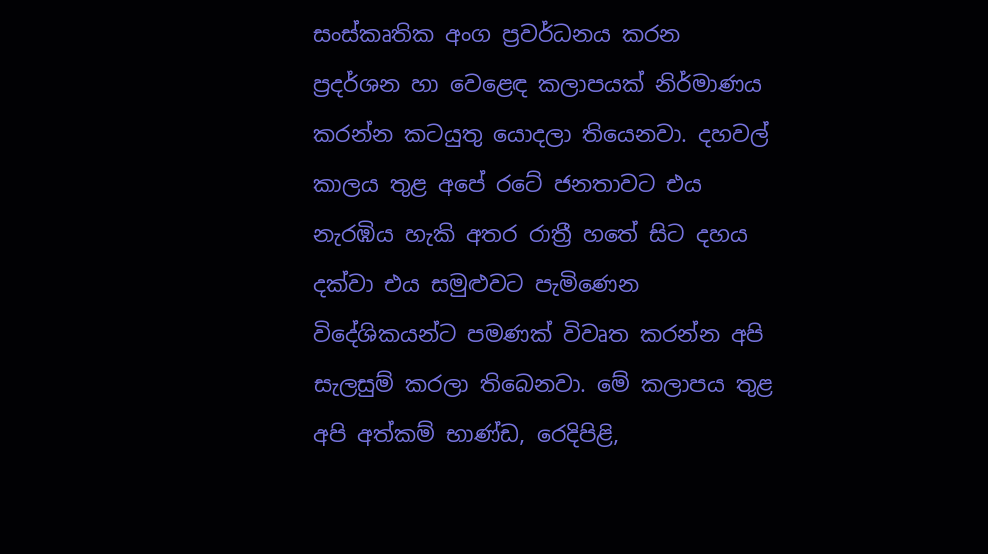සංස්‌කෘතික අංග ප්‍රවර්ධනය කරන ප්‍රදර්ශන හා වෙළෙඳ කලාපයක්‌ නිර්මාණය කරන්න කටයුතු යොදලා තියෙනවා. දහවල් කාලය තුළ අපේ රටේ ජනතාවට එය නැරඹිය හැකි අතර රාත්‍රී හතේ සිට දහය දක්‌වා එය සමුළුවට පැමිණෙන විදේශිකයන්ට පමණක්‌ විවෘත කරන්න අපි සැලසුම් කරලා තිබෙනවා. මේ කලාපය තුළ අපි අත්කම් භාණ්‌ඩ, රෙදිපිළි,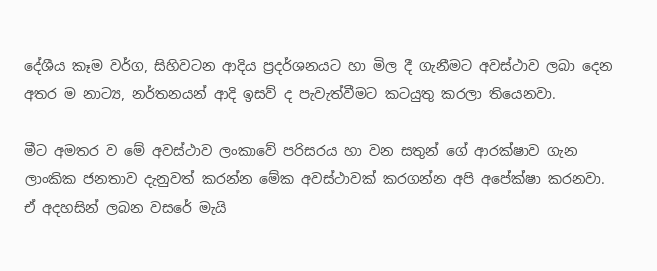දේශීය කෑම වර්ග, සිහිවටන ආදිය ප්‍රදර්ශනයට හා මිල දී ගැනීමට අවස්‌ථාව ලබා දෙන අතර ම නාට්‍ය, නර්තනයන් ආදි ඉසව් ද පැවැත්වීමට කටයුතු කරලා තියෙනවා.

මීට අමතර ව මේ අවස්‌ථාව ලංකාවේ පරිසරය හා වන සතුන් ගේ ආරක්‌ෂාව ගැන ලාංකික ජනතාව දැනුවත් කරන්න මේක අවස්‌ථාවක්‌ කරගන්න අපි අපේක්‌ෂා කරනවා. ඒ අදහසින් ලබන වසරේ මැයි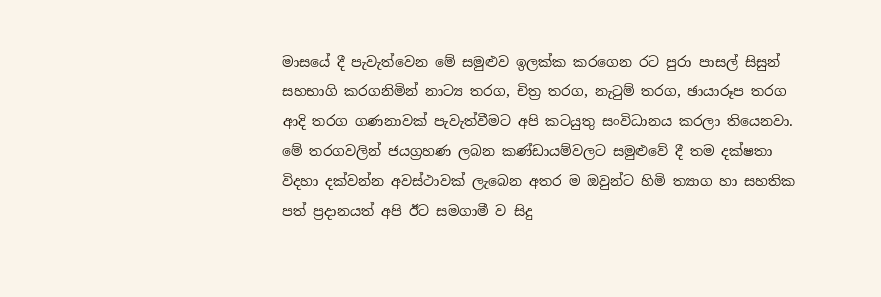මාසයේ දී පැවැත්වෙන මේ සමුළුව ඉලක්‌ක කරගෙන රට පුරා පාසල් සිසුන් සහභාගි කරගනිමින් නාට්‍ය තරග, චිත්‍ර තරග, නැටුම් තරග, ඡායාරූප තරග ආදි තරග ගණනාවක්‌ පැවැත්වීමට අපි කටයුතු සංවිධානය කරලා තියෙනවා. මේ තරගවලින් ජයග්‍රහණ ලබන කණ්‌ඩායම්වලට සමුළුවේ දී තම දක්‌ෂතා විදහා දක්‌වන්න අවස්‌ථාවක්‌ ලැබෙන අතර ම ඔවුන්ට හිමි ත්‍යාග හා සහතික පත් ප්‍රදානයත් අපි ඊට සමගාමී ව සිදු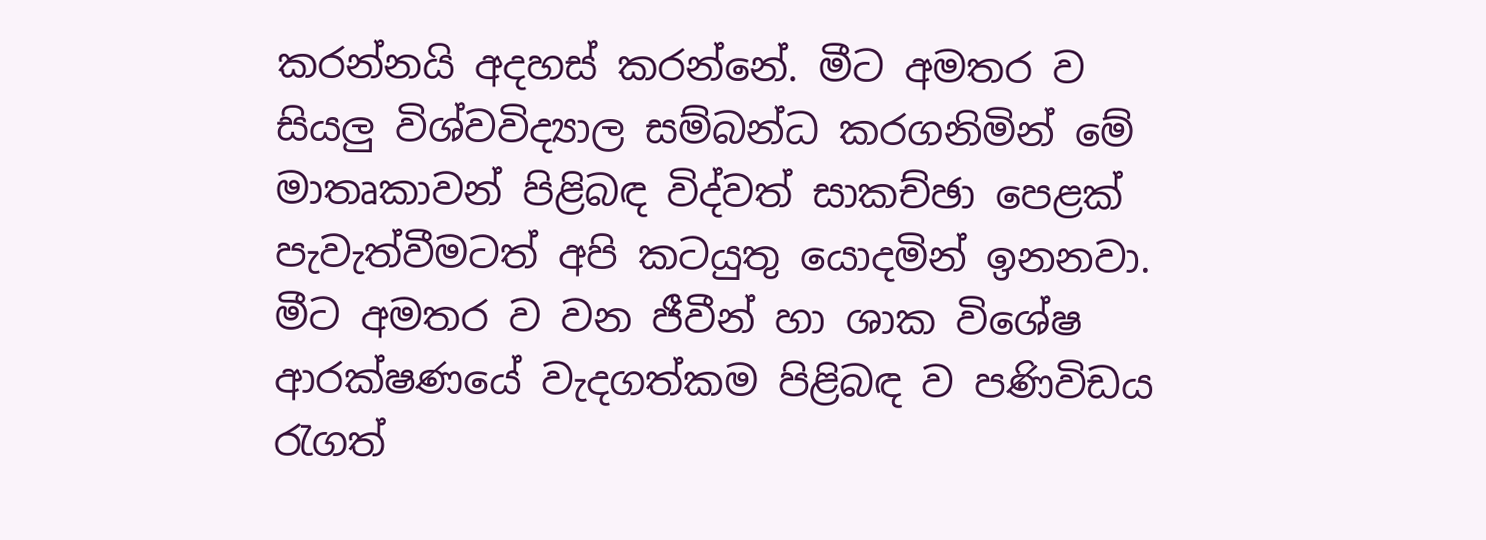කරන්නයි අදහස්‌ කරන්නේ. මීට අමතර ව සියලු විශ්වවිද්‍යාල සම්බන්ධ කරගනිමින් මේ මාතෘකාවන් පිළිබඳ විද්වත් සාකච්ඡා පෙළක්‌ පැවැත්වීමටත් අපි කටයුතු යොදමින් ඉනනවා. මීට අමතර ව වන ජීවීන් හා ශාක විශේෂ ආරක්‌ෂණයේ වැදගත්කම පිළිබඳ ව පණිවිඩය රැගත්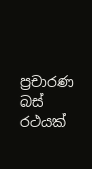ප්‍රචාරණ බස්‌ රථයක්‌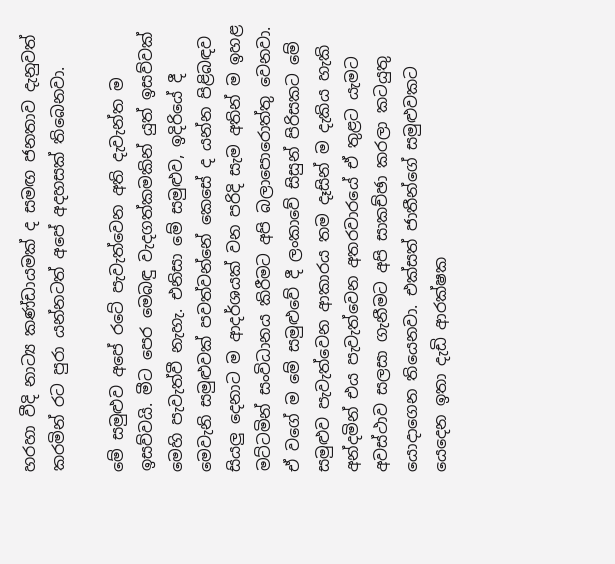හරහා වීදි නාට්‍ය කණ්‌ඩායමක්‌ ද සමඟ ජනතාව දැනුවත් කරමින් රට පුරා යන්නටත් අපේ අදහසක්‌ තිබෙනවා.

මේ සමුළුව අපේ රටේ පැවැත්වෙන අති දැවැන්ත ම ඉසව්වයි. මීට පෙර මෙබඳු වැදගත්කමකින් යුත් ඉසව්වක්‌ මෙහි පැවැත්වී නැහැ. එනිසා මේ සමුළුව, ඉදිරියේ දී මෙවැනි සමුළුවක්‌ පවත්වන්නේ කෙසේ ද යන්න පිළිබඳව සියලු දෙනාට ම ආදර්ශයක්‌ වන පරිදි සැම අතින් ම ඉහළ මට්‌ටමින් සංවිධානය කිරීමට අපි බලාපොරොත්තු වෙනවා. ඒ වගේ ම මේ සමුළුවේ දී ලංකාවේ සිසුන් පිරිසකට මේ සමුළුව පැවැත්වෙන ආකාරය තම දෑසින් ම දැකිය හැකි අන්දමින් එය පැවැත්වෙන අතරවාරයේ ඒ තුළට යැමට අවස්‌ථාව සලසා ගැනීමට අපි සාකච්ඡා කරලා කටයුතු යොදාගෙන තියෙනවා. එක්‌සත් ජාතීන්ගේ සමුළුවකට යෙදෙන ඉතා දැඩි ආරක්‌ෂක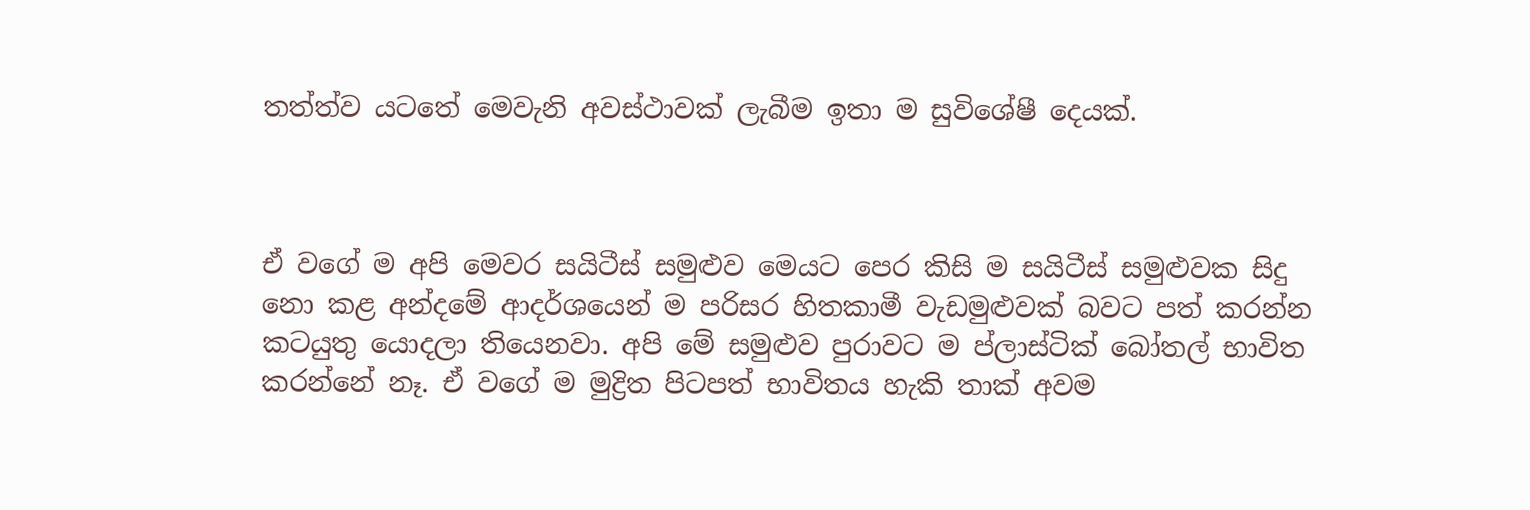තත්ත්ව යටතේ මෙවැනි අවස්‌ථාවක්‌ ලැබීම ඉතා ම සුවිශේෂී දෙයක්‌.



ඒ වගේ ම අපි මෙවර සයිටීස්‌ සමුළුව මෙයට පෙර කිසි ම සයිටීස්‌ සමුළුවක සිදු නො කළ අන්දමේ ආදර්ශයෙන් ම පරිසර හිතකාමී වැඩමුළුවක්‌ බවට පත් කරන්න කටයුතු යොදලා තියෙනවා. අපි මේ සමුළුව පුරාවට ම ප්ලාස්‌ටික්‌ බෝතල් භාවිත කරන්නේ නෑ. ඒ වගේ ම මුද්‍රිත පිටපත් භාවිතය හැකි තාක්‌ අවම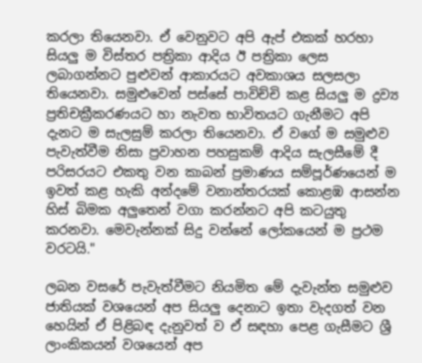කරලා තියෙනවා. ඒ වෙනුවට අපි ඇප් එකක්‌ හරහා සියලු ම විස්‌තර පත්‍රිකා ආදිය ඊ පත්‍රිකා ලෙස ලබාගන්නට පුළුවන් ආකාරයට අවකාශය සලසලා තියෙනවා. සමුළුවෙන් පස්‌සේ පාවිච්චි කළ සියලු ම ද්‍රව්‍ය ප්‍රතිචක්‍රීකරණයට හා නැවත භාවිතයට ගැනීමට අපි දැනට ම සැලසුම් කරලා තියෙනවා. ඒ වගේ ම සමුළුව පැවැත්වීම නිසා ප්‍රවාහන පහසුකම් ආදිය සැලසීමේ දී පරිසරයට එකතු වන කාබන් ප්‍රමාණය සම්පූර්ණයෙන් ම ඉවත් කළ හැකි අන්දමේ වනාන්තරයක්‌ කොළඹ ආසන්න හිස්‌ බිමක අලුතෙන් වගා කරන්නට අපි කටයුතු කරනවා. මෙවැන්නක්‌ සිදු වන්නේ ලෝකයෙන් ම ප්‍රථම වරටයි."

ලබන වසරේ පැවැත්වීමට නියමිත මේ දැවැන්ත සමුළුව ජාතියක්‌ වශයෙන් අප සියලු දෙනාට ඉතා වැදගත් වන හෙයින් ඒ පිළිබඳ දැනුවත් ව ඒ සඳහා පෙළ ගැසීමට ශ්‍රී ලාංකිකයන් වශයෙන් අප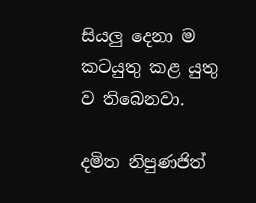සියලු දෙනා ම කටයුතු කළ යුතු ව තිබෙනවා.

දමිත නිපුණජිත්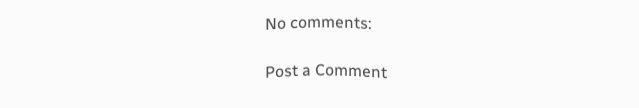No comments:

Post a Comment